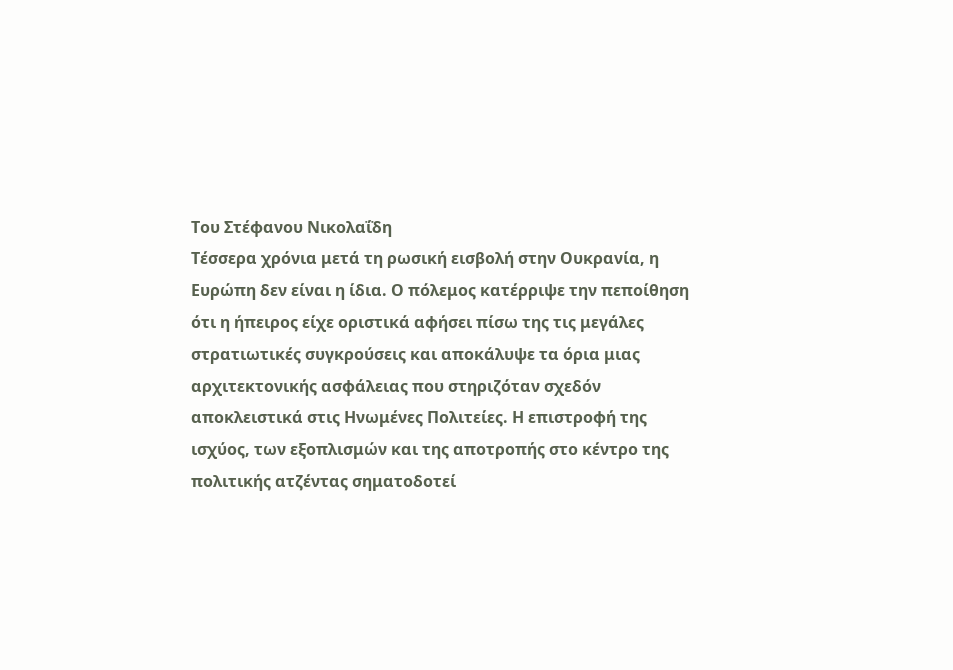Του Στέφανου Νικολαΐδη
Τέσσερα χρόνια μετά τη ρωσική εισβολή στην Ουκρανία, η Ευρώπη δεν είναι η ίδια. Ο πόλεμος κατέρριψε την πεποίθηση ότι η ήπειρος είχε οριστικά αφήσει πίσω της τις μεγάλες στρατιωτικές συγκρούσεις και αποκάλυψε τα όρια μιας αρχιτεκτονικής ασφάλειας που στηριζόταν σχεδόν αποκλειστικά στις Ηνωμένες Πολιτείες. Η επιστροφή της ισχύος, των εξοπλισμών και της αποτροπής στο κέντρο της πολιτικής ατζέντας σηματοδοτεί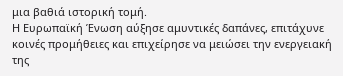μια βαθιά ιστορική τομή.
Η Ευρωπαϊκή Ένωση αύξησε αμυντικές δαπάνες, επιτάχυνε κοινές προμήθειες και επιχείρησε να μειώσει την ενεργειακή της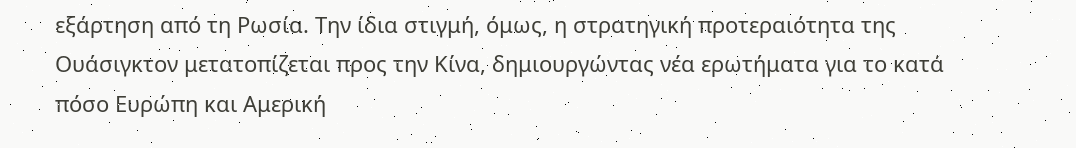εξάρτηση από τη Ρωσία. Την ίδια στιγμή, όμως, η στρατηγική προτεραιότητα της Ουάσιγκτον μετατοπίζεται προς την Κίνα, δημιουργώντας νέα ερωτήματα για το κατά πόσο Ευρώπη και Αμερική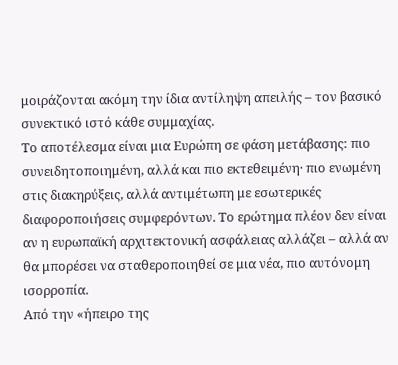μοιράζονται ακόμη την ίδια αντίληψη απειλής – τον βασικό συνεκτικό ιστό κάθε συμμαχίας.
Το αποτέλεσμα είναι μια Ευρώπη σε φάση μετάβασης: πιο συνειδητοποιημένη, αλλά και πιο εκτεθειμένη· πιο ενωμένη στις διακηρύξεις, αλλά αντιμέτωπη με εσωτερικές διαφοροποιήσεις συμφερόντων. Το ερώτημα πλέον δεν είναι αν η ευρωπαϊκή αρχιτεκτονική ασφάλειας αλλάζει – αλλά αν θα μπορέσει να σταθεροποιηθεί σε μια νέα, πιο αυτόνομη ισορροπία.
Από την «ήπειρο της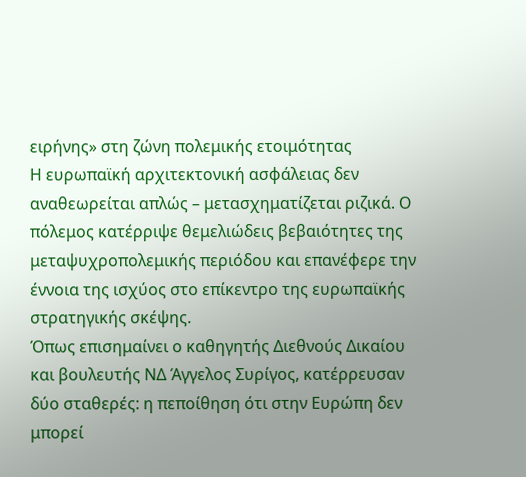ειρήνης» στη ζώνη πολεμικής ετοιμότητας
Η ευρωπαϊκή αρχιτεκτονική ασφάλειας δεν αναθεωρείται απλώς – μετασχηματίζεται ριζικά. Ο πόλεμος κατέρριψε θεμελιώδεις βεβαιότητες της μεταψυχροπολεμικής περιόδου και επανέφερε την έννοια της ισχύος στο επίκεντρο της ευρωπαϊκής στρατηγικής σκέψης.
Όπως επισημαίνει ο καθηγητής Διεθνούς Δικαίου και βουλευτής ΝΔ Άγγελος Συρίγος, κατέρρευσαν δύο σταθερές: η πεποίθηση ότι στην Ευρώπη δεν μπορεί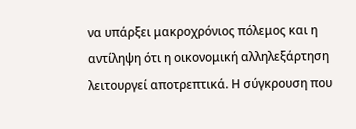να υπάρξει μακροχρόνιος πόλεμος και η αντίληψη ότι η οικονομική αλληλεξάρτηση λειτουργεί αποτρεπτικά. Η σύγκρουση που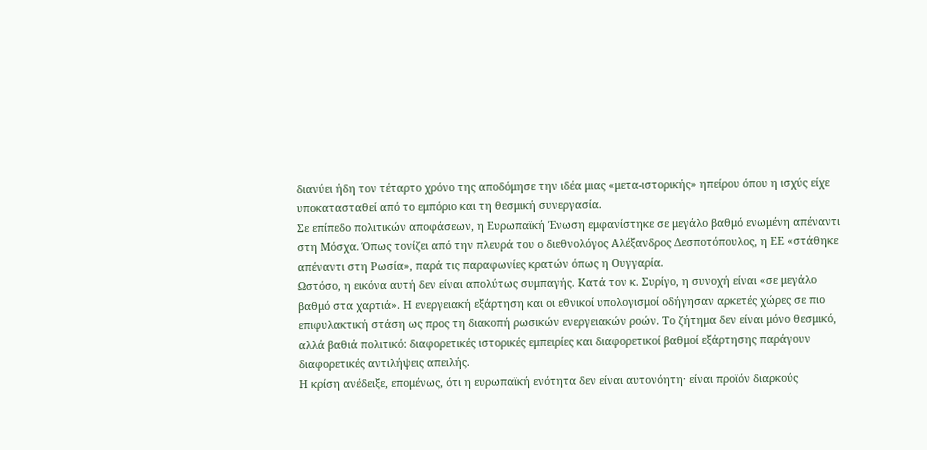διανύει ήδη τον τέταρτο χρόνο της αποδόμησε την ιδέα μιας «μετα-ιστορικής» ηπείρου όπου η ισχύς είχε υποκατασταθεί από το εμπόριο και τη θεσμική συνεργασία.
Σε επίπεδο πολιτικών αποφάσεων, η Ευρωπαϊκή Ένωση εμφανίστηκε σε μεγάλο βαθμό ενωμένη απέναντι στη Μόσχα. Όπως τονίζει από την πλευρά του ο διεθνολόγος Αλέξανδρος Δεσποτόπουλος, η ΕΕ «στάθηκε απέναντι στη Ρωσία», παρά τις παραφωνίες κρατών όπως η Ουγγαρία.
Ωστόσο, η εικόνα αυτή δεν είναι απολύτως συμπαγής. Κατά τον κ. Συρίγο, η συνοχή είναι «σε μεγάλο βαθμό στα χαρτιά». Η ενεργειακή εξάρτηση και οι εθνικοί υπολογισμοί οδήγησαν αρκετές χώρες σε πιο επιφυλακτική στάση ως προς τη διακοπή ρωσικών ενεργειακών ροών. Το ζήτημα δεν είναι μόνο θεσμικό, αλλά βαθιά πολιτικό: διαφορετικές ιστορικές εμπειρίες και διαφορετικοί βαθμοί εξάρτησης παράγουν διαφορετικές αντιλήψεις απειλής.
Η κρίση ανέδειξε, επομένως, ότι η ευρωπαϊκή ενότητα δεν είναι αυτονόητη· είναι προϊόν διαρκούς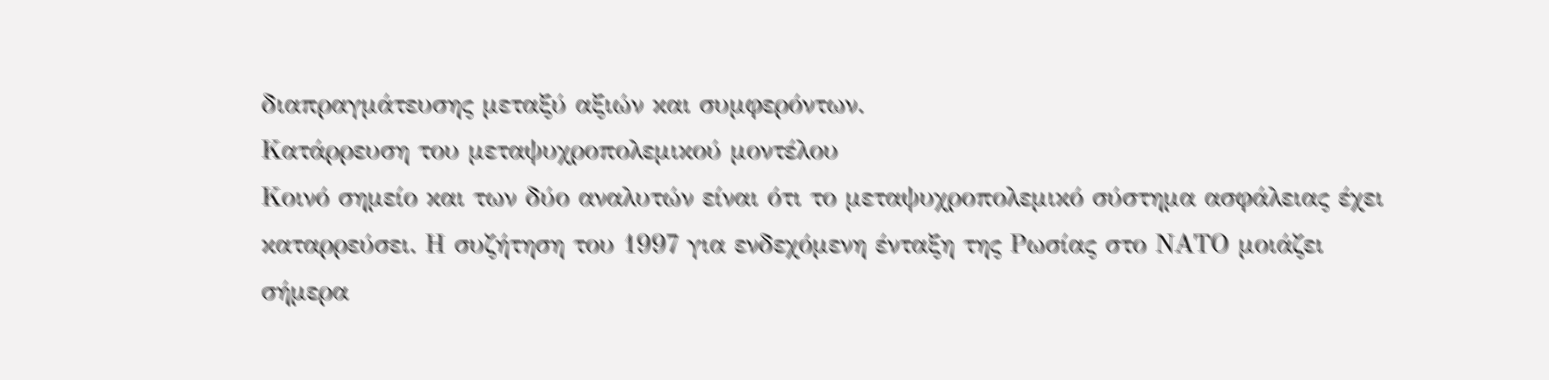διαπραγμάτευσης μεταξύ αξιών και συμφερόντων.
Κατάρρευση του μεταψυχροπολεμικού μοντέλου
Κοινό σημείο και των δύο αναλυτών είναι ότι το μεταψυχροπολεμικό σύστημα ασφάλειας έχει καταρρεύσει. Η συζήτηση του 1997 για ενδεχόμενη ένταξη της Ρωσίας στο ΝΑΤΟ μοιάζει σήμερα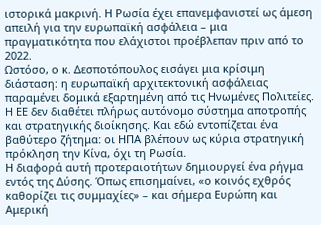ιστορικά μακρινή. Η Ρωσία έχει επανεμφανιστεί ως άμεση απειλή για την ευρωπαϊκή ασφάλεια – μια πραγματικότητα που ελάχιστοι προέβλεπαν πριν από το 2022.
Ωστόσο, ο κ. Δεσποτόπουλος εισάγει μια κρίσιμη διάσταση: η ευρωπαϊκή αρχιτεκτονική ασφάλειας παραμένει δομικά εξαρτημένη από τις Ηνωμένες Πολιτείες. Η ΕΕ δεν διαθέτει πλήρως αυτόνομο σύστημα αποτροπής και στρατηγικής διοίκησης. Και εδώ εντοπίζεται ένα βαθύτερο ζήτημα: οι ΗΠΑ βλέπουν ως κύρια στρατηγική πρόκληση την Κίνα, όχι τη Ρωσία.
Η διαφορά αυτή προτεραιοτήτων δημιουργεί ένα ρήγμα εντός της Δύσης. Όπως επισημαίνει, «ο κοινός εχθρός καθορίζει τις συμμαχίες» – και σήμερα Ευρώπη και Αμερική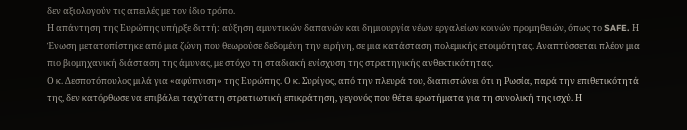δεν αξιολογούν τις απειλές με τον ίδιο τρόπο.
Η απάντηση της Ευρώπης υπήρξε διττή: αύξηση αμυντικών δαπανών και δημιουργία νέων εργαλείων κοινών προμηθειών, όπως το SAFE. Η Ένωση μετατοπίστηκε από μια ζώνη που θεωρούσε δεδομένη την ειρήνη, σε μια κατάσταση πολεμικής ετοιμότητας. Αναπτύσσεται πλέον μια πιο βιομηχανική διάσταση της άμυνας, με στόχο τη σταδιακή ενίσχυση της στρατηγικής ανθεκτικότητας.
Ο κ. Δεσποτόπουλος μιλά για «αφύπνιση» της Ευρώπης. Ο κ. Συρίγος, από την πλευρά του, διαπιστώνει ότι η Ρωσία, παρά την επιθετικότητά της, δεν κατόρθωσε να επιβάλει ταχύτατη στρατιωτική επικράτηση, γεγονός που θέτει ερωτήματα για τη συνολική της ισχύ. Η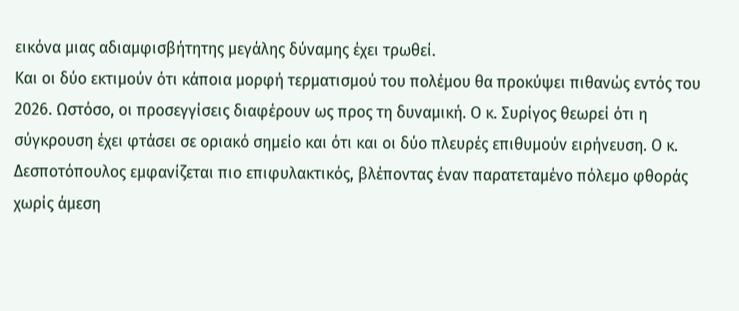εικόνα μιας αδιαμφισβήτητης μεγάλης δύναμης έχει τρωθεί.
Και οι δύο εκτιμούν ότι κάποια μορφή τερματισμού του πολέμου θα προκύψει πιθανώς εντός του 2026. Ωστόσο, οι προσεγγίσεις διαφέρουν ως προς τη δυναμική. Ο κ. Συρίγος θεωρεί ότι η σύγκρουση έχει φτάσει σε οριακό σημείο και ότι και οι δύο πλευρές επιθυμούν ειρήνευση. Ο κ. Δεσποτόπουλος εμφανίζεται πιο επιφυλακτικός, βλέποντας έναν παρατεταμένο πόλεμο φθοράς χωρίς άμεση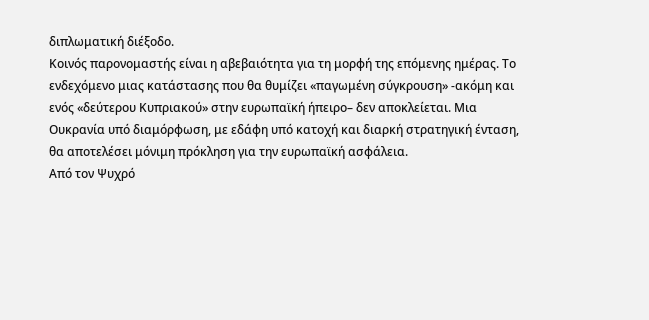διπλωματική διέξοδο.
Κοινός παρονομαστής είναι η αβεβαιότητα για τη μορφή της επόμενης ημέρας. Το ενδεχόμενο μιας κατάστασης που θα θυμίζει «παγωμένη σύγκρουση» -ακόμη και ενός «δεύτερου Κυπριακού» στην ευρωπαϊκή ήπειρο– δεν αποκλείεται. Μια Ουκρανία υπό διαμόρφωση, με εδάφη υπό κατοχή και διαρκή στρατηγική ένταση, θα αποτελέσει μόνιμη πρόκληση για την ευρωπαϊκή ασφάλεια.
Από τον Ψυχρό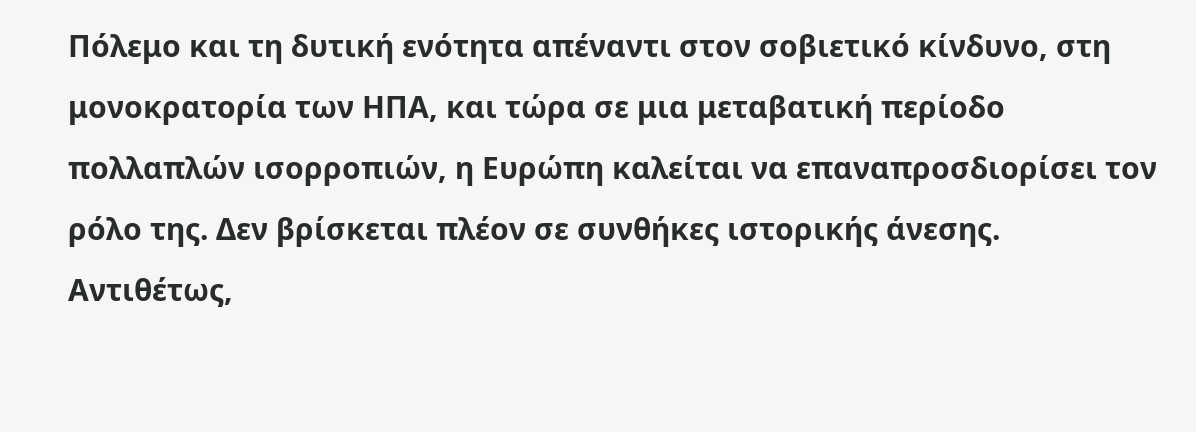Πόλεμο και τη δυτική ενότητα απέναντι στον σοβιετικό κίνδυνο, στη μονοκρατορία των ΗΠΑ, και τώρα σε μια μεταβατική περίοδο πολλαπλών ισορροπιών, η Ευρώπη καλείται να επαναπροσδιορίσει τον ρόλο της. Δεν βρίσκεται πλέον σε συνθήκες ιστορικής άνεσης. Αντιθέτως,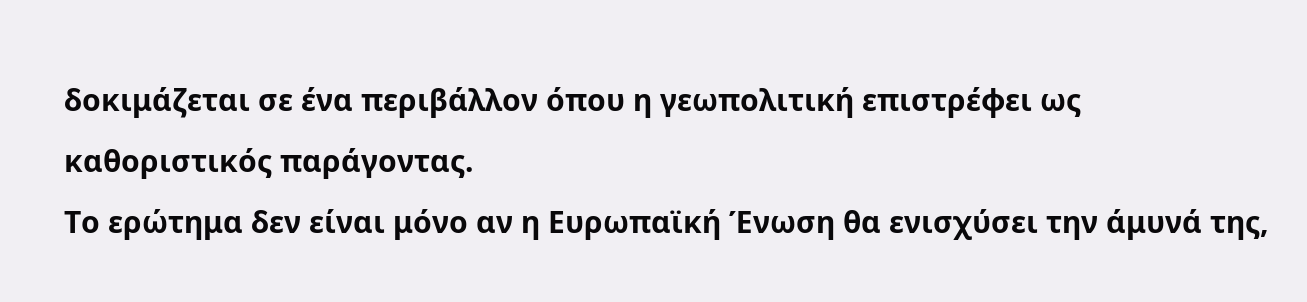δοκιμάζεται σε ένα περιβάλλον όπου η γεωπολιτική επιστρέφει ως καθοριστικός παράγοντας.
Το ερώτημα δεν είναι μόνο αν η Ευρωπαϊκή Ένωση θα ενισχύσει την άμυνά της,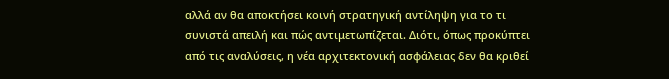αλλά αν θα αποκτήσει κοινή στρατηγική αντίληψη για το τι συνιστά απειλή και πώς αντιμετωπίζεται. Διότι, όπως προκύπτει από τις αναλύσεις, η νέα αρχιτεκτονική ασφάλειας δεν θα κριθεί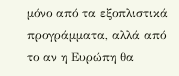μόνο από τα εξοπλιστικά προγράμματα, αλλά από το αν η Ευρώπη θα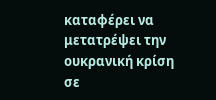καταφέρει να μετατρέψει την ουκρανική κρίση σε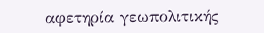αφετηρία γεωπολιτικής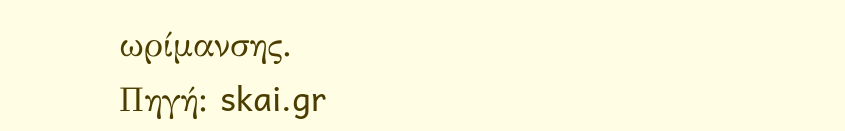ωρίμανσης.
Πηγή: skai.gr